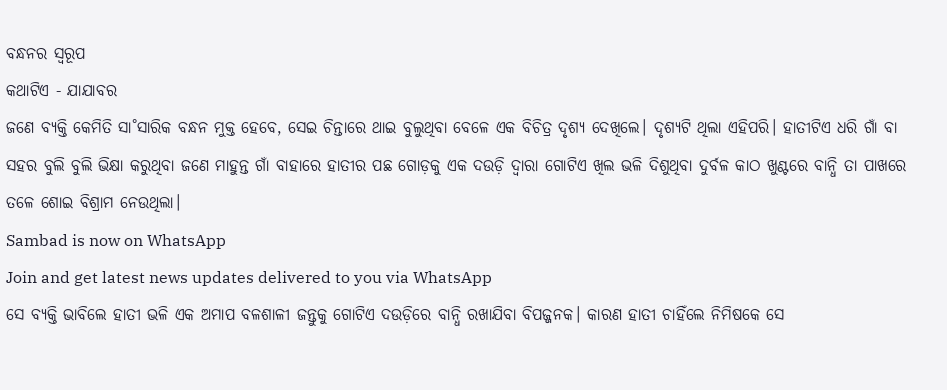ବନ୍ଧନର ସ୍ୱରୂପ
କଥାଟିଏ - ଯାଯାବର
ଜଣେ ବ୍ୟକ୍ତି କେମିତି ସା˚ସାରିକ ବନ୍ଧନ ମୁକ୍ତ ହେବେ, ସେଇ ଚିନ୍ତାରେ ଥାଇ ବୁଲୁଥିବା ବେଳେ ଏକ ବିଚିତ୍ର ଦୃଶ୍ୟ ଦେଖିଲେ। ଦୃଶ୍ୟଟି ଥିଲା ଏହିପରି। ହାତୀଟିଏ ଧରି ଗାଁ ବା ସହର ବୁଲି ବୁଲି ଭିକ୍ଷା କରୁଥିବା ଜଣେ ମାହୁନ୍ତ ଗାଁ ବାହାରେ ହାତୀର ପଛ ଗୋଡ଼କୁ ଏକ ଦଉଡ଼ି ଦ୍ବାରା ଗୋଟିଏ ଖିଲ ଭଳି ଦିଶୁଥିବା ଦୁର୍ବଳ କାଠ ଖୁଣ୍ଟରେ ବାନ୍ଧି ତା ପାଖରେ ତଳେ ଶୋଇ ବିଶ୍ରାମ ନେଉଥିଲା।
Sambad is now on WhatsApp
Join and get latest news updates delivered to you via WhatsApp
ସେ ବ୍ୟକ୍ତି ଭାବିଲେ ହାତୀ ଭଳି ଏକ ଅମାପ ବଳଶାଳୀ ଜନ୍ତୁକୁ ଗୋଟିଏ ଦଉଡ଼ିରେ ବାନ୍ଧି ରଖାଯିବା ବିପଜ୍ଜନକ। କାରଣ ହାତୀ ଚାହିଁଲେ ନିମିଷକେ ସେ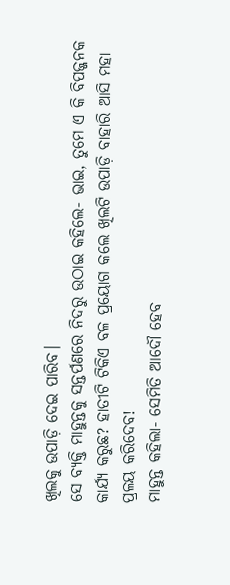ଖିଲକୁ ଉପାଡ଼ି ଦେଇ ପାରିବ।
ସେ ବ୍ୟକ୍ତି ମାହୁନ୍ତକୁ ସନ୍ତର୍ପଣରେ ନିଦରୁ ଉଠାଇ କହିଲେ- ଭାଇ, ତୁମେ ଏ କି ବିପଜ୍ଜନକ କାର୍ଯ୍ୟ କରୁଛ? ହାତୀଟି ଟିକିଏ ବଳ ପ୍ରୟୋଗ କଲେ ଖିଲଟି ଉପାଡ଼ି ବାହାରି ଆସି ମହା ପ୍ରଳୟ କରିଦେବ!
ମାହୁନ୍ତ କହିଲା- ସେମିତି ଆଦୌ ହେବ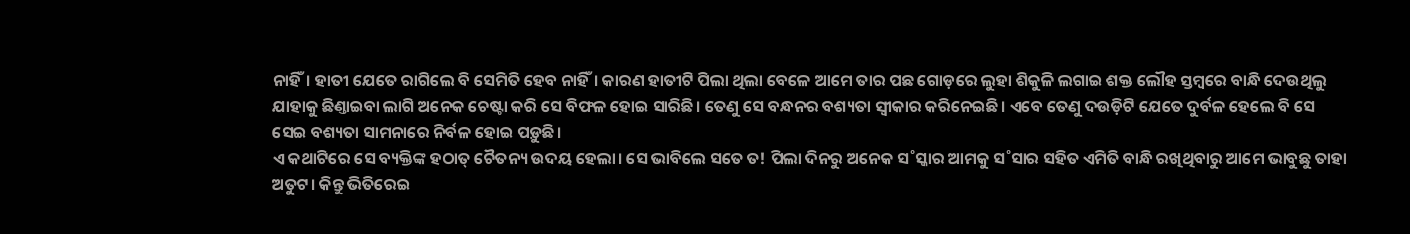ନାହିଁ। ହାତୀ ଯେତେ ରାଗିଲେ ବି ସେମିତି ହେବ ନାହିଁ। କାରଣ ହାତୀଟି ପିଲା ଥିଲା ବେଳେ ଆମେ ତାର ପଛ ଗୋଡ଼ରେ ଲୁହା ଶିକୁଳି ଲଗାଇ ଶକ୍ତ ଲୌହ ସ୍ତମ୍ବରେ ବାନ୍ଧି ଦେଉଥିଲୁ ଯାହାକୁ ଛିଣ୍ତାଇବା ଲାଗି ଅନେକ ଚେଷ୍ଟା କରି ସେ ବିଫଳ ହୋଇ ସାରିଛି। ତେଣୁ ସେ ବନ୍ଧନର ବଶ୍ୟତା ସ୍ବୀକାର କରିନେଇଛି। ଏବେ ତେଣୁ ଦଉଡ଼ିଟି ଯେତେ ଦୁର୍ବଳ ହେଲେ ବି ସେ ସେଇ ବଶ୍ୟତା ସାମନାରେ ନିର୍ବଳ ହୋଇ ପଡ଼ୁଛି।
ଏ କଥାଟିରେ ସେ ବ୍ୟକ୍ତିଙ୍କ ହଠାତ୍ ଚୈତନ୍ୟ ଉଦୟ ହେଲା। ସେ ଭାବିଲେ ସତେ ତ! ପିଲା ଦିନରୁ ଅନେକ ସ˚ସ୍କାର ଆମକୁ ସ˚ସାର ସହିତ ଏମିତି ବାନ୍ଧି ରଖିଥିବାରୁ ଆମେ ଭାବୁଛୁ ତାହା ଅତୁଟ। କିନ୍ତୁ ଭିତିରେଇ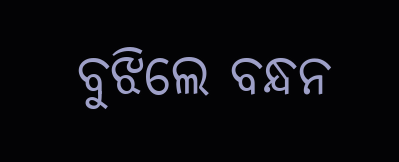ବୁଝିଲେ ବନ୍ଧନ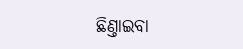ଛିଣ୍ତାଇବା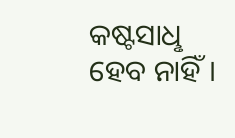କଷ୍ଟସାଧୢ ହେବ ନାହିଁ।